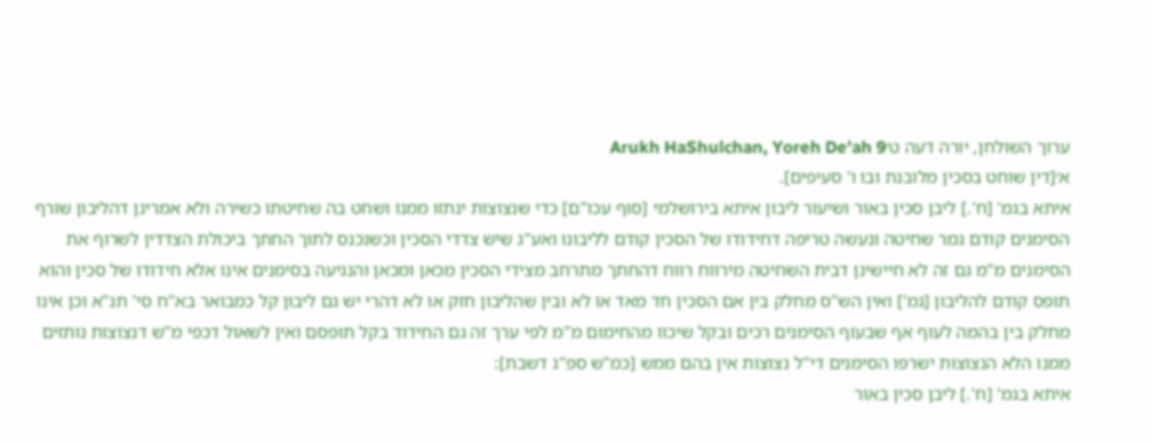ערוך השולחן, יורה דעה ט׳Arukh HaShulchan, Yoreh De'ah 9
א׳[דין שוחט בסכין מלובנת ובו ו' סעיפים].
איתא בגמ' [ח'.] ליבן סכין באור ושיעור ליבון איתא בירושלמי [סוף עכו"ם] כדי שנצוצות ינתזו ממנו ושחט בה שחיטתו כשירה ולא אמרינן דהליבון שורף הסימנים קודם גמר שחיטה ונעשה טריפה דחידודו של הסכין קודם לליבונו ואע"ג שיש צדדי הסכין וכשנכנס לתוך החתך ביכולת הצדדין לשרוף את הסימנים מ"מ גם זה לא חיישינן דבית השחיטה מירווח רווח דהחתך מתרחב מצידי הסכין מכאן ומכאן והנגיעה בסימנים אינו אלא חידודו של סכין והוא תופס קודם להליבון [גמ'] ואין הש"ס מחלק בין אם הסכין חד מאד או לא ובין שהליבון חזק או לא דהרי יש גם ליבון קל כמבואר בא"ח סי' תנ"א וכן אינו מחלק בין בהמה לעוף אף שבעוף הסימנים רכים ובקל שיכוו מהחימום מ"מ לפי ערך זה גם החידוד בקל תופסם ואין לשאול דכפי מ"ש דנצוצות נותזים ממנו הלא הנצוצות ישרפו הסימנים די"ל נצוצות אין בהם ממש [כמ"ש ספ"ג דשבת]:
איתא בגמ' [ח'.] ליבן סכין באור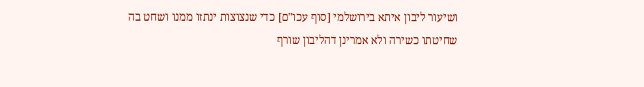ושיעור ליבון איתא בירושלמי [סוף עכו"ם] כדי שנצוצות ינתזו ממנו ושחט בה שחיטתו כשירה ולא אמרינן דהליבון שורף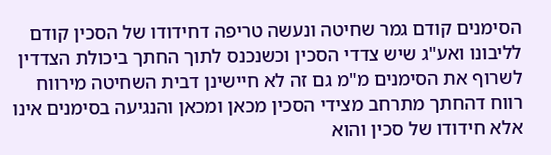הסימנים קודם גמר שחיטה ונעשה טריפה דחידודו של הסכין קודם לליבונו ואע"ג שיש צדדי הסכין וכשנכנס לתוך החתך ביכולת הצדדין לשרוף את הסימנים מ"מ גם זה לא חיישינן דבית השחיטה מירווח רווח דהחתך מתרחב מצידי הסכין מכאן ומכאן והנגיעה בסימנים אינו אלא חידודו של סכין והוא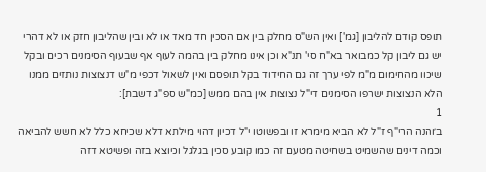תופס קודם להליבון [גמ'] ואין הש"ס מחלק בין אם הסכין חד מאד או לא ובין שהליבון חזק או לא דהרי יש גם ליבון קל כמבואר בא"ח סי' תנ"א וכן אינו מחלק בין בהמה לעוף אף שבעוף הסימנים רכים ובקל שיכוו מהחימום מ"מ לפי ערך זה גם החידוד בקל תופסם ואין לשאול דכפי מ"ש דנצוצות נותזים ממנו הלא הנצוצות ישרפו הסימנים די"ל נצוצות אין בהם ממש [כמ"ש ספ"ג דשבת]:
1
ב׳והנה הרי"ף ז"ל לא הביא מימרא זו ובפשוטו י"ל דכיון דהוי מילתא דלא שכיחא כלל לא חשש להביאה וכמה דינים שהשמיט בשחיטה מטעם זה כמו קובע סכין בגלגל וכיוצא בזה ופשיטא דזה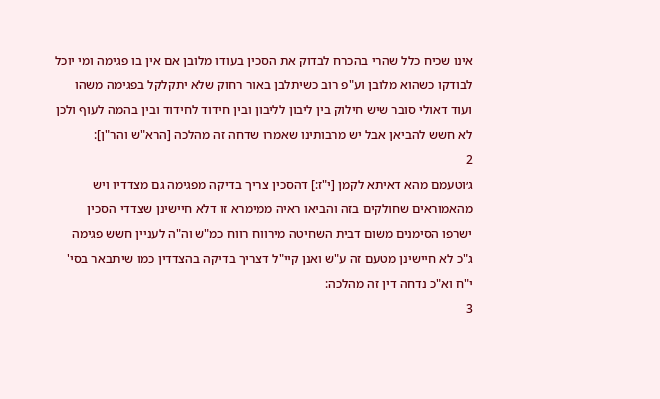אינו שכיח כלל שהרי בהכרח לבדוק את הסכין בעודו מלובן אם אין בו פגימה ומי יוכל לבודקו כשהוא מלובן וע"פ רוב כשיתלבן באור רחוק שלא יתקלקל בפגימה משהו ועוד דאולי סובר שיש חילוק בין ליבון לליבון ובין חידוד לחידוד ובין בהמה לעוף ולכן לא חשש להביאן אבל יש מרבותינו שאמרו שדחה זה מהלכה [הרא"ש והר"ן]:
2
ג׳וטעמם מהא דאיתא לקמן [י"ז:] דהסכין צריך בדיקה מפגימה גם מצדדיו ויש מהאמוראים שחולקים בזה והביאו ראיה ממימרא זו דלא חיישינן שצדדי הסכין ישרפו הסימנים משום דבית השחיטה מירווח רווח כמ"ש וה"ה לעניין חשש פגימה ג"כ לא חיישינן מטעם זה ע"ש ואנן קיי"ל דצריך בדיקה בהצדדין כמו שיתבאר בסי' י"ח וא"כ נדחה דין זה מהלכה:
3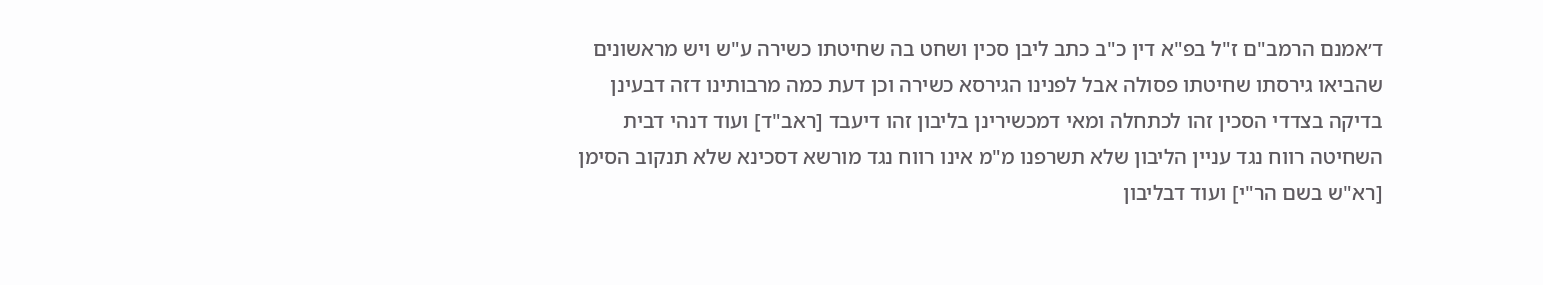ד׳אמנם הרמב"ם ז"ל בפ"א דין כ"ב כתב ליבן סכין ושחט בה שחיטתו כשירה ע"ש ויש מראשונים שהביאו גירסתו שחיטתו פסולה אבל לפנינו הגירסא כשירה וכן דעת כמה מרבותינו דזה דבעינן בדיקה בצדדי הסכין זהו לכתחלה ומאי דמכשירינן בליבון זהו דיעבד [ראב"ד] ועוד דנהי דבית השחיטה רווח נגד עניין הליבון שלא תשרפנו מ"מ אינו רווח נגד מורשא דסכינא שלא תנקוב הסימן [רא"ש בשם הר"י] ועוד דבליבון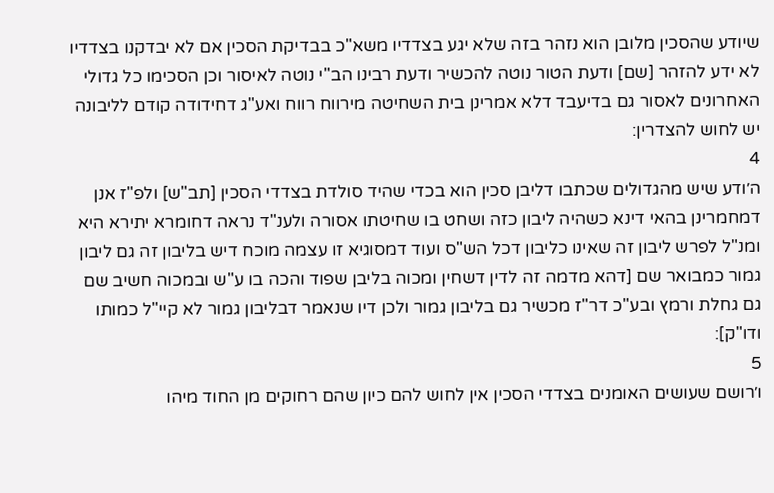שיודע שהסכין מלובן הוא נזהר בזה שלא יגע בצדדיו משא"כ בבדיקת הסכין אם לא יבדקנו בצדדיו לא ידע להזהר [שם] ודעת הטור נוטה להכשיר ודעת רבינו הב"י נוטה לאיסור וכן הסכימו כל גדולי האחרונים לאסור גם בדיעבד דלא אמרינן בית השחיטה מירווח רווח ואע"ג דחידודה קודם לליבונה יש לחוש להצדרין:
4
ה׳ודע שיש מהגדולים שכתבו דליבן סכין הוא בכדי שהיד סולדת בצדדי הסכין [תב"ש] ולפ"ז אנן דמחמרינן בהאי דינא כשהיה ליבון כזה ושחט בו שחיטתו אסורה ולענ"ד נראה דחומרא יתירא היא ומנ"ל לפרש ליבון זה שאינו כליבון דכל הש"ס ועוד דמסוגיא זו עצמה מוכח דיש בליבון זה גם ליבון גמור כמבואר שם [דהא מדמה זה לדין דשחין ומכוה בליבן שפוד והכה בו ע"ש ובמכוה חשיב שם גם גחלת ורמץ ובע"כ דר"ז מכשיר גם בליבון גמור ולכן דיו שנאמר דבליבון גמור לא קיי"ל כמותו ודו"ק]:
5
ו׳רושם שעושים האומנים בצדדי הסכין אין לחוש להם כיון שהם רחוקים מן החוד מיהו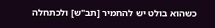כשהוא בולט יש להחמיר [תב"ש] ולכתחלה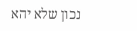נכון שלא יהא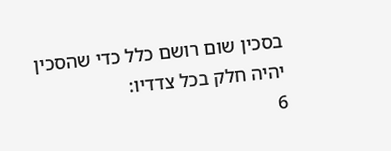בסכין שום רושם כלל כדי שהסכין יהיה חלק בכל צדדיו:
6